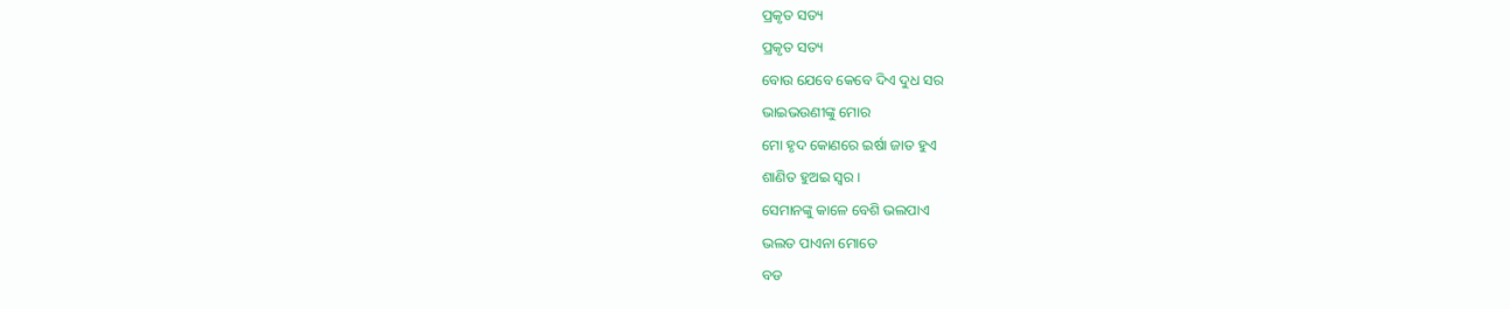ପ୍ରକୃତ ସତ୍ୟ
ପ୍ରକୃତ ସତ୍ୟ
ବୋଉ ଯେବେ କେବେ ଦିଏ ଦୁଧ ସର
ଭାଇଭଉଣୀଙ୍କୁ ମୋର
ମୋ ହୃଦ କୋଣରେ ଇର୍ଷା ଜାତ ହୁଏ
ଶାଣିତ ହୁଅଇ ସ୍ବର।
ସେମାନଙ୍କୁ କାଳେ ବେଶି ଭଲପାଏ
ଭଲତ ପାଏନା ମୋତେ
ବଡ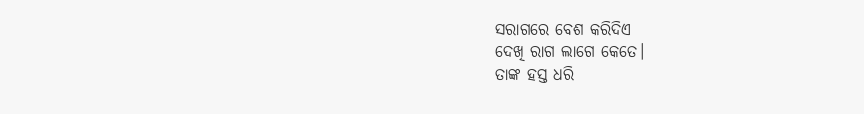ସରାଗରେ ବେଶ କରିଦିଏ
ଦେଖି ରାଗ ଲାଗେ କେତେ।
ତାଙ୍କ ହସ୍ତ ଧରି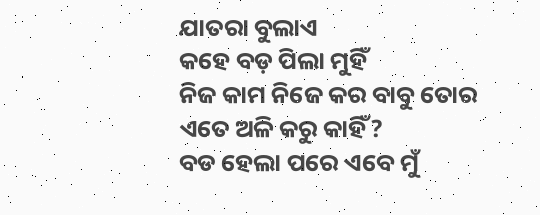ଯାତରା ବୁଲାଏ
କହେ ବଡ଼ ପିଲା ମୁହିଁ
ନିଜ କାମ ନିଜେ କର ବାବୁ ତୋର
ଏତେ ଅଳି କରୁ କାହିଁ?
ବଡ ହେଲା ପରେ ଏବେ ମୁଁ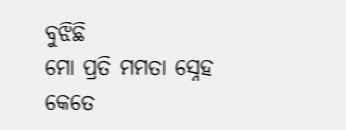ବୁଝିଛି
ମୋ ପ୍ରତି ମମତା ସ୍ନେହ
କେତେ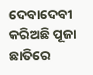ଦେବାଦେବୀ କରିଅଛି ପୂଜା
ଛାତିରେ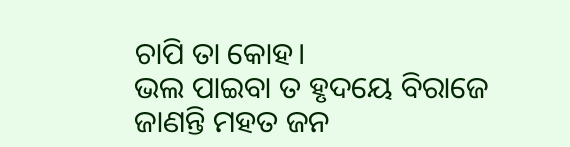ଚାପି ତା କୋହ।
ଭଲ ପାଇବା ତ ହୃଦୟେ ବିରାଜେ
ଜାଣନ୍ତି ମହତ ଜନ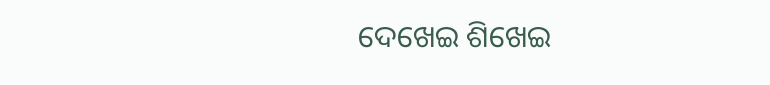ଦେଖେଇ ଶିଖେଇ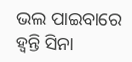ଭଲ ପାଇବାରେ
ହ୍ବନ୍ତି ସିନା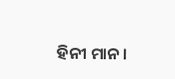ହିନୀ ମାନ।